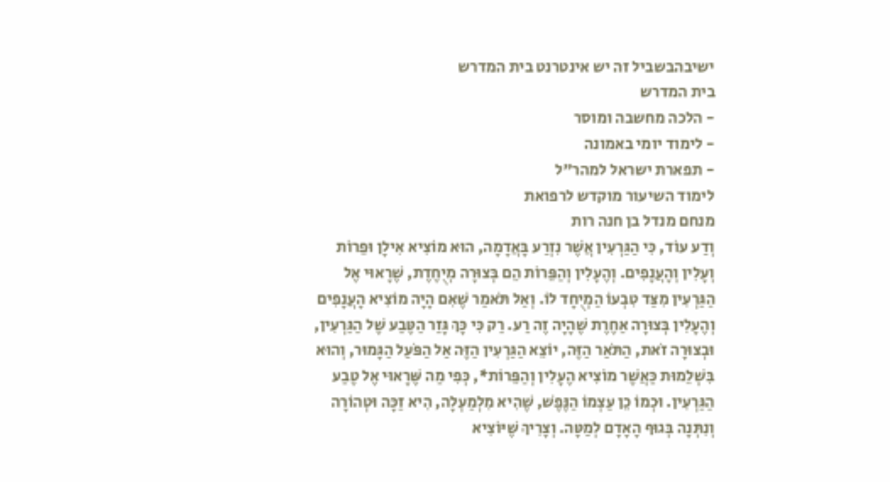ישיבהבשביל זה יש אינטרנט בית המדרש
בית המדרש
- הלכה מחשבה ומוסר
- לימוד יומי באמונה
- תפארת ישראל למהר"ל
לימוד השיעור מוקדש לרפואת
מנחם מנדל בן חנה רות
וְדַע עוֹד, כִּי הַגַּרְעִין אֲשֶׁר נִזְרַע בָּאֲדָמָה, הוּא מוֹצִיא אִילָן וּפֵרוֹת וְעָלִין וְהָעֲנָפִים. וְהֶעָלִין וְהַפֵּרוֹת הֵם בְּצוּרָה מְיֻחֶדֶת, שֶׁרָאוּי אֶל הַגַּרְעִין מִצַּד טִבְעוֹ הַמְיֻחָד לוֹ. וְאַל תֹּאמַר שֶׁאִם הָיָה מוֹצִיא הָעֲנָפִים וְהֶעָלִין בְּצוּרָה אַחֶרֶת שֶׁהָיָה זֶה רַע. רַק כִּי כָּךְ גָּזַר הַטֶּבַע שֶׁל הַגַּרְעִין, וּבְצוּרָה זֹאת, הַתֹּאַר הַזֶּה, יוֹצֵא הַגַּרְעִין הַזֶּה אַל הַפֹּעַל הַגָּמוּר, וְהוּא בִּשְׁלֵמוּת כַּאֲשֶׁר מוֹצִיא הֶעָלִין וְהַפֵּרוֹת*, כְּפִי מַה שֶּׁרָאוּי אֶל טֶבַע הַגַּרְעִין. וּכְמוֹ כֵן עַצְמוֹ הַנֶּפֶשׁ, שֶׁהִיא מִלְמַעְלָה, הִיא זַכָּה וּטְהוֹרָה וְנִתְּנָה בְּגוּף הָאָדָם לְמַטָּה. וְצָרִיךְ שֶׁיּוֹצִיא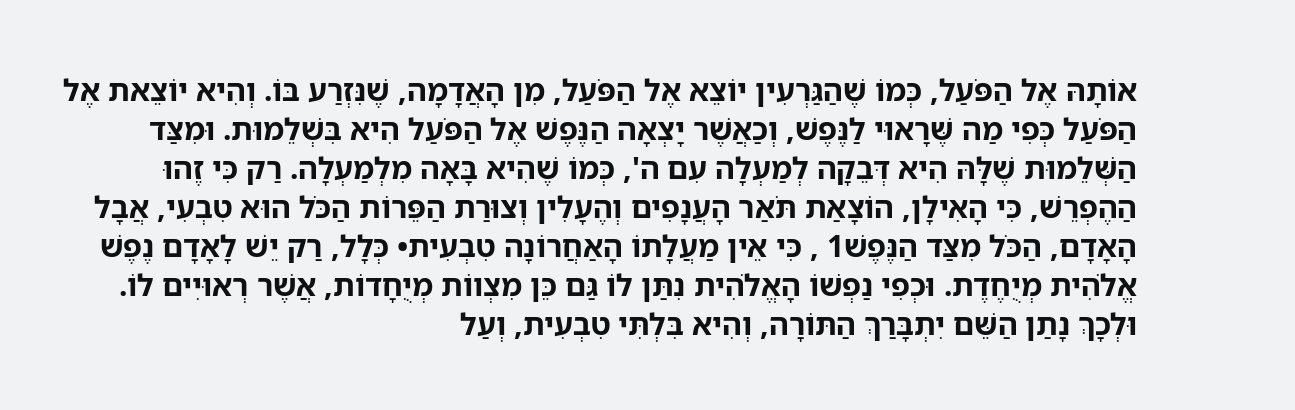אוֹתָהּ אֶל הַפֹּעַל, כְּמוֹ שֶׁהַגַּרְעִין יוֹצֵא אֶל הַפֹּעַל, מִן הָאֲדָמָה, שֶׁנִּזְרַע בּוֹ. וְהִיא יוֹצֵאת אֶל הַפֹּעַל כְּפִי מַה שֶּׁרָאוּי לַנֶּפֶשׁ, וְכַאֲשֶׁר יָצְאָה הַנֶּפֶשׁ אֶל הַפֹּעַל הִיא בִּשְׁלֵמוּת. וּמִצַּד הַשְּׁלֵמוּת שֶׁלָּהּ הִיא דְּבֵקָה לְמַעְלָה עִם ה', כְּמוֹ שֶׁהִיא בָּאָה מִלְמַעְלָה. רַק כִּי זֶהוּ הַהֶפְרֵשׁ, כִּי הָאִילָן, הוֹצָאַת תֹּאַר הָעֲנָפִים וְהֶעָלִין וְצוּרַת הַפֵּרוֹת הַכֹּל הוּא טִבְעִי, אֲבָל הָאָדָם, הַכֹּל מִצַּד הַנֶּפֶשׁ1 , כִּי אֵין מַעֲלָתוֹ הָאַחֲרוֹנָה טִבְעִית• כְּלָל, רַק יֵשׁ לָאָדָם נֶפֶשׁ אֱלֹהִית מְיֻחֶדֶת. וּכְפִי נַפְשׁוֹ הָאֱלֹהִית נִתַּן לוֹ גַּם כֵּן מִצְווֹת מְיֻחָדוֹת, אֲשֶׁר רְאוּיִים לוֹ. וּלְכָךְ נָתַן הַשֵּׁם יִתְבָּרַךְ הַתּוֹרָה, וְהִיא בִּלְתִּי טִבְעִית, וְעַל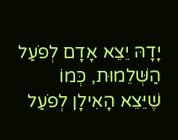יָדָהּ יֵצֵא אָדָם לְפֹעַל הַשְּׁלֵמוּת, כְּמוֹ שֶׁיֵּצֵא הָאִילָן לְפֹעַל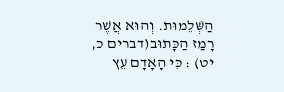הַשְּׁלֵמוּת. וְהוּא אֲשֶׁר רָמַז הַכָּתוּב(דברים כ, יט) : כִּי הָאָדָם עֵץ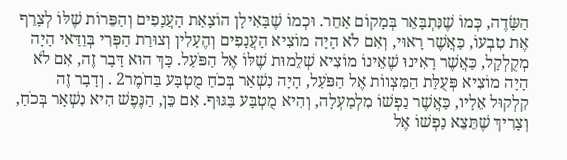הַשָּׂדֶה, כְּמוֹ שֶׁנִּתְבָּאֵר בְּמָקוֹם אַחֵר. וּכְמוֹ שֶׁבָּאִילָן הוֹצָאַת הָעֲנָפִים וְהַפֵּרוֹת שֶׁלּוֹ לְצָרֵף אֶת טִבְעוֹ, כַּאֲשֶׁר רָאוּי, וְאִם לֹא הָיָה מוֹצִיא הָעֲנָפִים וְהֶעָלִין וְצוּרַת הַפְּרִי בְּוַדַּאי הָיָה מְקֻלְקָל, כַּאֲשֶׁר רָאִינוּ שֶׁאֵינוֹ מוֹצִיא שְׁלֵמוּת שֶׁלּוֹ אֶל הַפֹּעַל. כָּךְ הוּא דָּבָר זֶה, אִם לֹא הָיָה מוֹצִיא פְּעֻלַּת הַמִּצְווֹת אֶל הַפֹּעַל, הָיָה נִשְׁאַר בְּכֹחַ מֻטְבָּע בַּחֹמֶר2 . וְדָבָר זֶה קִלְקוּל אֵלָיו, כַּאֲשֶׁר נַפְשׁוֹ מִלְמַעְלָה, וְהִיא מֻטְבָּע בַּגּוּף. אִם כֵּן, הַנֶּפֶשׁ הִיא נִשְׁאָר בְּכֹחַ, וְצָרִיךְ שֶׁתֵּצֵא נַפְשׁוֹ אֶל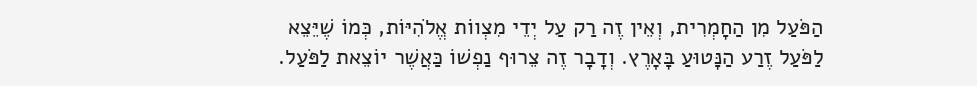הַפֹּעַל מִן הַחָמְרִית, וְאֵין זֶה רַק עַל יְדֵי מִצְווֹת אֱלֹהִיּוֹת, כְּמוֹ שֶׁיֵּצֵא לַפֹּעַל זֶרַע הַנָּטוּעַ בָּאָרֶץ. וְדָבָר זֶה צֵרוּף נַפְשׁוֹ כַּאֲשֶׁר יוֹצֵאת לַפֹּעַל.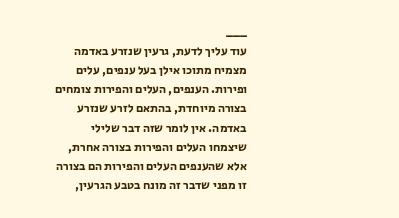___
עוד עליך לדעת, גרעין שנזרע באדמה מצמיח מתוכו אילן בעל ענפים, עלים ופירות. הענפים, העלים והפירות צומחים בצורה מיוחדת, בהתאם לזרע שנזרע באדמה. אין לומר שזה דבר שלילי שיצמחו העלים והפירות בצורה אחרת, אלא שהענפים העלים והפירות הם בצורה זו מפני שדבר זה מונח בטבע הגרעין,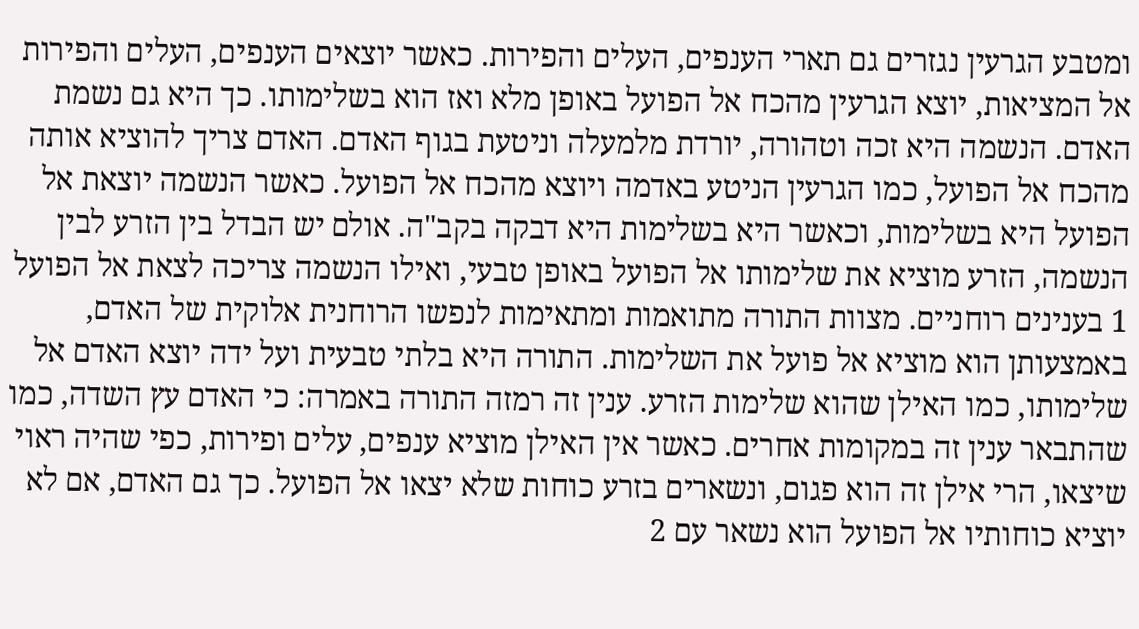ומטבע הגרעין נגזרים גם תארי הענפים, העלים והפירות. כאשר יוצאים הענפים, העלים והפירות אל המציאות, יוצא הגרעין מהכח אל הפועל באופן מלא ואז הוא בשלימותו. כך היא גם נשמת האדם. הנשמה היא זכה וטהורה, יורדת מלמעלה וניטעת בגוף האדם. האדם צריך להוציא אותה מהכח אל הפועל, כמו הגרעין הניטע באדמה ויוצא מהכח אל הפועל. כאשר הנשמה יוצאת אל הפועל היא בשלימות, וכאשר היא בשלימות היא דבקה בקב"ה. אולם יש הבדל בין הזרע לבין הנשמה, הזרע מוציא את שלימותו אל הפועל באופן טבעי, ואילו הנשמה צריכה לצאת אל הפועל 1 בענינים רוחניים. מצוות התורה מתואמות ומתאימות לנפשו הרוחנית אלוקית של האדם, באמצעותן הוא מוציא אל פועל את השלימות. התורה היא בלתי טבעית ועל ידה יוצא האדם אל שלימותו, כמו האילן שהוא שלימות הזרע. ענין זה רמזה התורה באמרה: כי האדם עץ השדה, כמו שהתבאר ענין זה במקומות אחרים. כאשר אין האילן מוציא ענפים, עלים ופירות, כפי שהיה ראוי שיצאו, הרי אילן זה הוא פגום, ונשארים בזרע כוחות שלא יצאו אל הפועל. כך גם האדם, אם לא יוציא כוחותיו אל הפועל הוא נשאר עם 2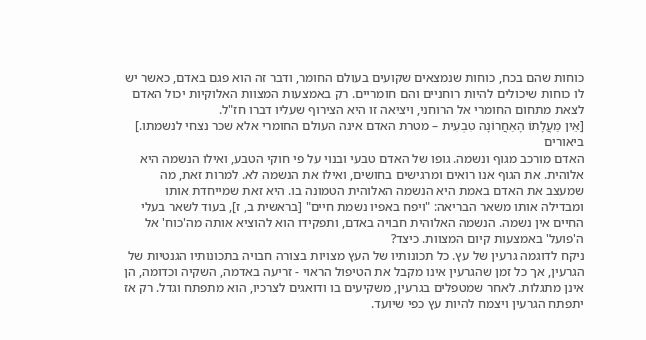כוחות שהם בכח, כוחות שנמצאים שקועים בעולם החומר, ודבר זה הוא פגם באדם, כאשר יש לו כוחות שיכולים להיות רוחניים והם חומריים. רק באמצעות המצוות האלוקיות יכול האדם לצאת מתחום החומרי אל הרוחני, ויציאה זו היא הצירוף שעליו דברו חז"ל.
[אֵין מַעֲלָתוֹ הָאַחֲרוֹנָה טִבְעִית – מטרת האדם אינה העולם החומרי אלא שכר נצחי לנשמתו.]
ביאורים
האדם מורכב מגוף ונשמה. גופו של האדם טבעי ובנוי על פי חוקי הטבע, ואילו הנשמה היא אלוהית. את הגוף אנו רואים ומרגישים בחושים, ואילו את הנשמה לא. למרות זאת, מה שמעצב את האדם באמת היא הנשמה האלוהית הטמונה בו. היא זאת שמייחדת אותו ומבדילה אותו משאר הבריאה: "ויפח באפיו נשמת חיים" [בראשית ב, ז], בעוד לשאר בעלי החיים אין נשמה. הנשמה האלוהית חבויה באדם, ותפקידו הוא להוציא אותה מה'כוח' אל ה'פועל' באמצעות קיום המצוות. כיצד?
ניקח לדוגמה גרעין של עץ. כל תכונותיו של העץ מצויות בצורה חבויה בתכונותיו הגנטיות של הגרעין, אך כל זמן שהגרעין אינו מקבל את הטיפול הראוי - זריעה באדמה, השקיה וכדומה, הן אינן מתגלות. לאחר שמטפלים בגרעין, משקיעים בו ודואגים לצרכיו, הוא מתפתח וגדל. רק אז יתפתח הגרעין ויצמח להיות עץ כפי שיועד.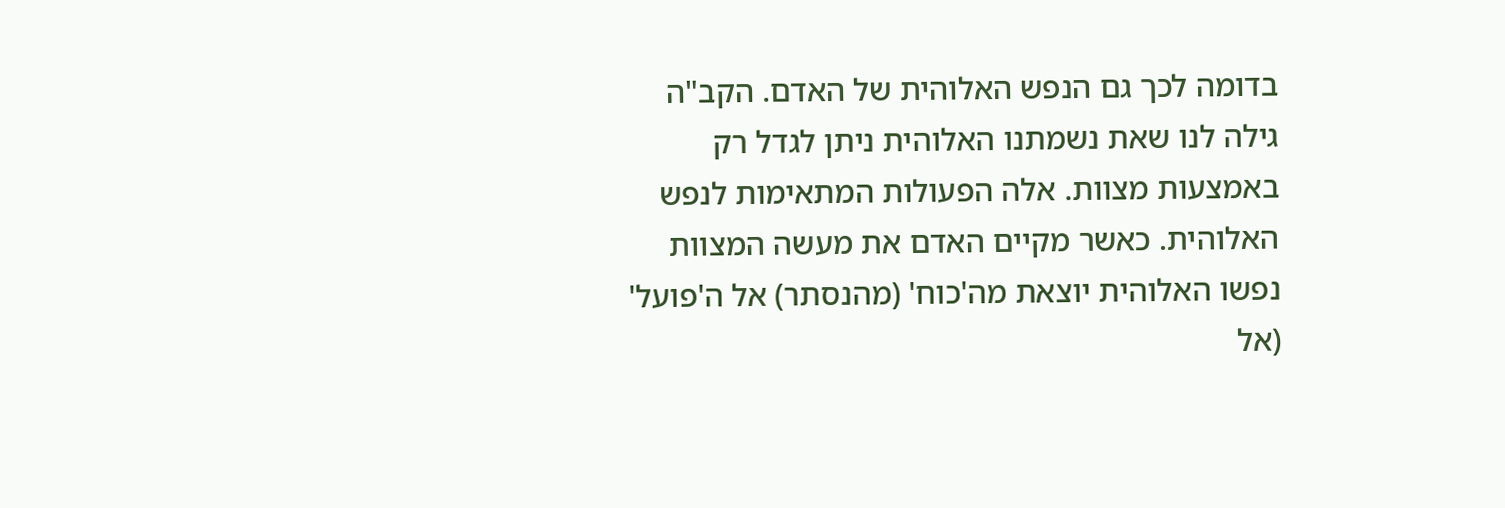בדומה לכך גם הנפש האלוהית של האדם. הקב"ה גילה לנו שאת נשמתנו האלוהית ניתן לגדל רק באמצעות מצוות. אלה הפעולות המתאימות לנפש האלוהית. כאשר מקיים האדם את מעשה המצוות נפשו האלוהית יוצאת מה'כוח' (מהנסתר) אל ה'פועל' (אל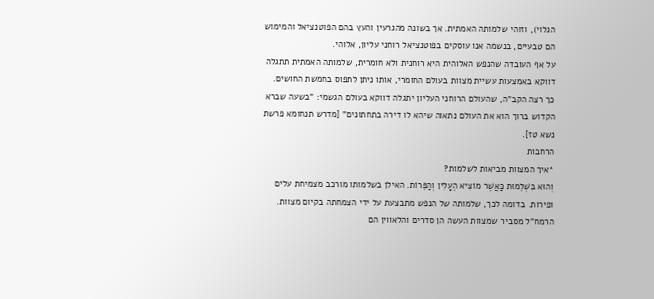הגלוי), וזוהי שלמותה האמתית. אך בשונה מהגרעין והעץ בהם הפוטנציאל והמימוש הם טבעיים, בנשמה אנו עוסקים בפוטנציאל רוחני עליון, אלוהי.
על אף העובדה שהנפש האלוהית היא רוחנית ולא חומרית, שלמותה האמתית תתגלה דווקא באמצעות עשיית מצוות בעולם החומרי, אותו ניתן לתפוס בחמשת החושים. כך רצה הקב"ה, שהעולם הרוחני העליון יתגלה דווקא בעולם הגשמי: "בשעה שברא הקדוש ברוך הוא את העולם נתאוה שיהא לו דירה בתחתונים" [מדרש תנחומא פרשת נשא טז].
הרחבות
*איך המצוות מביאות לשלמות?
וְהוּא בִּשְׁלֵמוּת כַּאֲשֶׁר מוֹצִיא הֶעָלִין וְהַפֵּרוֹת. האילן בשלמותו מורכב מצמיחת עלים ופירות. בדומה לכך, שלמותה של הנפש מתבצעת על ידי הצמחתה בקיום מצוות. הרמח"ל מסביר שמצוות העשה הן סדרים והלאווין הם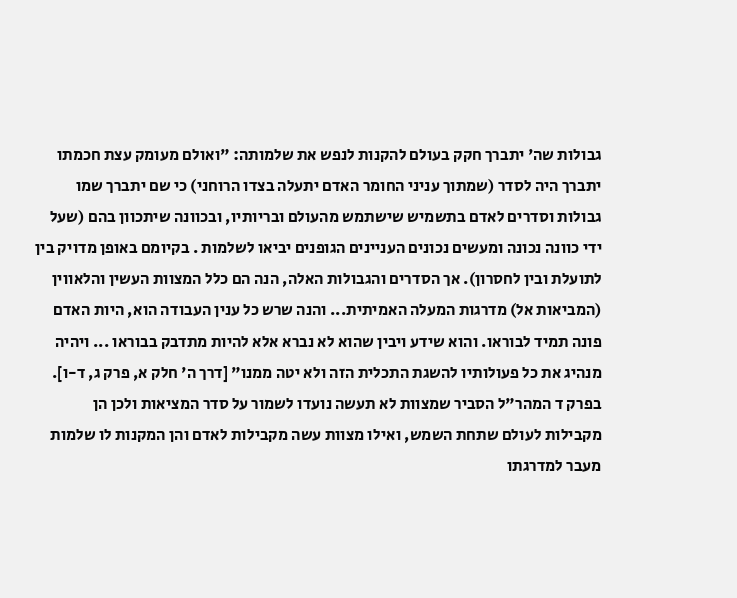גבולות שה' יתברך חקק בעולם להקנות לנפש את שלמותה: "ואולם מעומק עצת חכמתו יתברך היה לסדר (שמתוך עניני החומר האדם יתעלה בצדו הרוחני) כי שם יתברך שמו גבולות וסדרים לאדם בתשמיש שישתמש מהעולם ובריותיו, ובכוונה שיתכוון בהם (שעל ידי כוונה נכונה ומעשים נכונים העניינים הגופנים יביאו לשלמות . בקיומם באופן מדויק בין לתועלת ובין לחסרון). אך הסדרים והגבולות האלה, הנה הם כלל המצוות העשין והלאווין (המביאות אל) מדרגות המעלה האמיתית... והנה שרש כל ענין העבודה הוא, היות האדם פונה תמיד לבוראו. והוא שידע ויבין שהוא לא נברא אלא להיות מתדבק בבוראו ... ויהיה מנהיג את כל פעולותיו להשגת התכלית הזה ולא יטה ממנו" [דרך ה' חלק א, פרק ג, ד-ו].
בפרק ד המהר"ל הסביר שמצוות לא תעשה נועדו לשמור על סדר המציאות ולכן הן מקבילות לעולם שתחת השמש, ואילו מצוות עשה מקבילות לאדם והן המקנות לו שלמות מעבר למדרגתו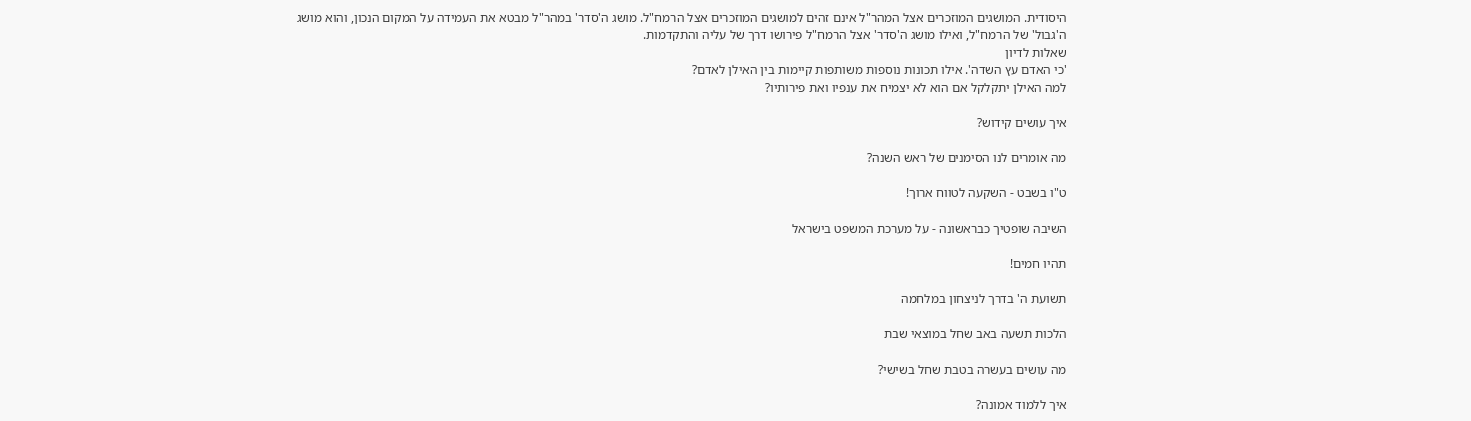היסודית. המושגים המוזכרים אצל המהר"ל אינם זהים למושגים המוזכרים אצל הרמח"ל. מושג ה'סדר' במהר"ל מבטא את העמידה על המקום הנכון, והוא מושג ה'גבול' של הרמח"ל, ואילו מושג ה'סדר' אצל הרמח"ל פירושו דרך של עליה והתקדמות.
שאלות לדיון
'כי האדם עץ השדה'. אילו תכונות נוספות משותפות קיימות בין האילן לאדם?
למה האילן יתקלקל אם הוא לא יצמיח את ענפיו ואת פירותיו?

איך עושים קידוש?

מה אומרים לנו הסימנים של ראש השנה?

ט"ו בשבט - השקעה לטווח ארוך!

השיבה שופטיך כבראשונה - על מערכת המשפט בישראל

תהיו חמים!

תשועת ה' בדרך לניצחון במלחמה

הלכות תשעה באב שחל במוצאי שבת

מה עושים בעשרה בטבת שחל בשישי?

איך ללמוד אמונה?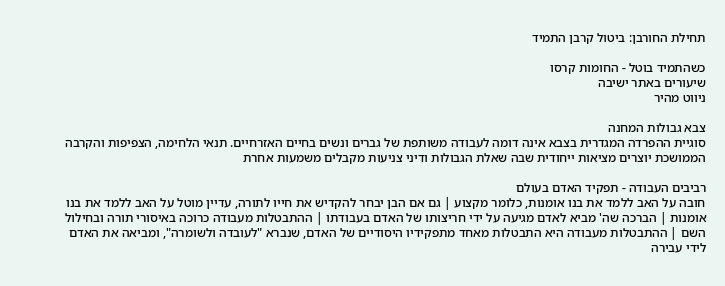תחילת החורבן: ביטול קרבן התמיד

כשהתמיד בוטל - החומות קרסו
שיעורים באתר ישיבה
ניווט מהיר

צבא גבולות המחנה
סוגיית ההפרדה המגדרית בצבא אינה דומה לעבודה משותפת של גברים ונשים בחיים האזרחיים. תנאי הלחימה, הצפיפות והקרבה הממושכת יוצרים מציאות ייחודית שבה שאלת הגבולות ודיני צניעות מקבלים משמעות אחרת

רביבים העבודה - תפקיד האדם בעולם
חובה על האב ללמד את בנו אומנות, כלומר מקצוע | גם אם הבן יבחר להקדיש את חייו לתורה, עדיין מוטל על האב ללמד את בנו אומנות | הברכה שה' מביא לאדם מגיעה על ידי חריצותו של האדם בעבודתו | ההתבטלות מעבודה כרוכה באיסורי תורה ובחילול השם | ההתבטלות מעבודה היא התבטלות מאחד מתפקידיו היסודיים של האדם, שנברא "לעובדה ולשומרה", ומביאה את האדם לידי עבירה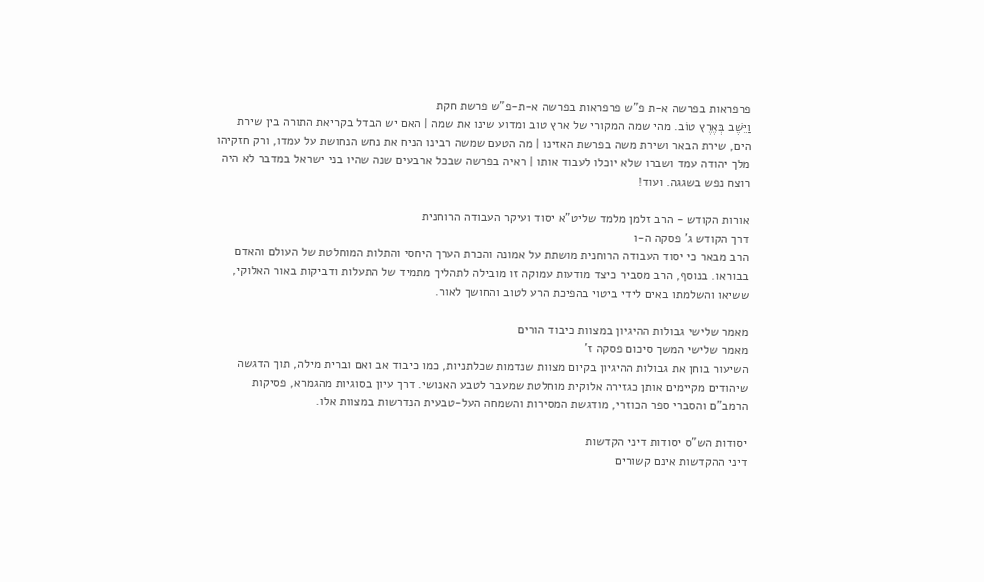פרפראות בפרשה א-ת פ"ש פרפראות בפרשה א-ת-פ"ש פרשת חקת
וַיֵּשֶׁב בְּאֶרֶץ טוֹב. מהי שמה המקורי של ארץ טוב ומדוע שינו את שמה | האם יש הבדל בקריאת התורה בין שירת הים, שירת הבאר ושירת משה בפרשת האזינו | מה הטעם שמשה רבינו הניח את נחש הנחושת על עמדו, ורק חזקיהו מלך יהודה עמד ושברו שלא יוכלו לעבוד אותו | ראיה בפרשה שבכל ארבעים שנה שהיו בני ישראל במדבר לא היה רוצח נפש בשגגה. ועוד!

אורות הקודש - הרב זלמן מלמד שליט"א יסוד ועיקר העבודה הרוחנית
דרך הקודש ג' פסקה ה-ו
הרב מבאר כי יסוד העבודה הרוחנית מושתת על אמונה והכרת הערך היחסי והתלות המוחלטת של העולם והאדם בבוראו. בנוסף, הרב מסביר כיצד מודעות עמוקה זו מובילה לתהליך מתמיד של התעלות ודביקות באור האלוקי, ששיאו והשלמתו באים לידי ביטוי בהפיכת הרע לטוב והחושך לאור.

מאמר שלישי גבולות ההיגיון במצוות כיבוד הורים
מאמר שלישי המשך סיכום פסקה ז'
השיעור בוחן את גבולות ההיגיון בקיום מצוות שנדמות שכלתניות, כמו כיבוד אב ואם וברית מילה, תוך הדגשה שיהודים מקיימים אותן כגזירה אלוקית מוחלטת שמעבר לטבע האנושי. דרך עיון בסוגיות מהגמרא, פסיקות הרמב"ם והסברי ספר הכוזרי, מודגשת המסירות והשמחה העל-טבעית הנדרשות במצוות אלו.

יסודות הש"ס יסודות דיני הקדשות
דיני ההקדשות אינם קשורים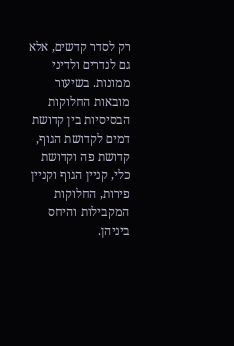רק לסדר קדשים, אלא גם לנדרים ולדיני ממונות. בשיעור מובאות החלוקות הבסיסיות בין קדושת דמים לקדושת הגוף, קדושת פה וקדושת כלי, קניין הגוף וקניין פירות, החלוקות המקבילות והיחס ביניהן.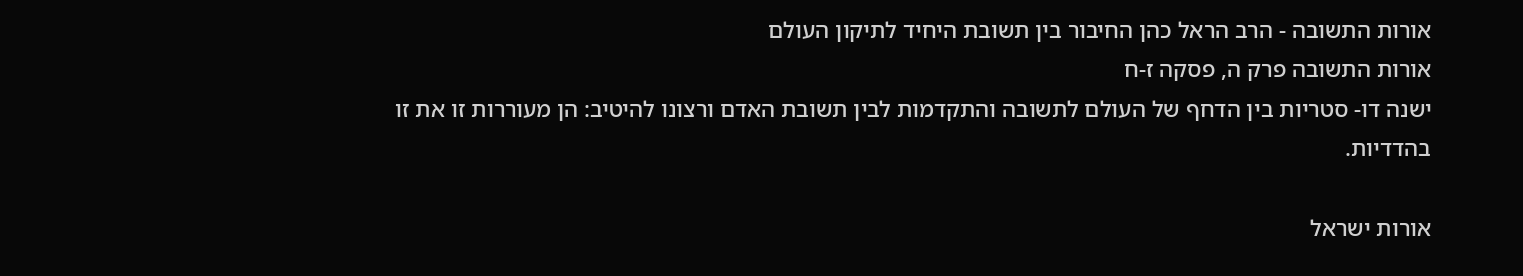אורות התשובה - הרב הראל כהן החיבור בין תשובת היחיד לתיקון העולם
אורות התשובה פרק ה, פסקה ז-ח
ישנה דו- סטריות בין הדחף של העולם לתשובה והתקדמות לבין תשובת האדם ורצונו להיטיב: הן מעוררות זו את זו בהדדיות.

אורות ישראל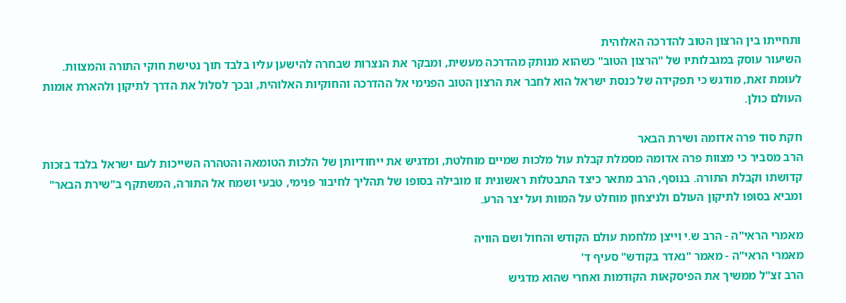ותחייתו בין הרצון הטוב להדרכה האלוהית
השיעור עוסק במגבלותיו של "הרצון הטוב" כשהוא מנותק מהדרכה מעשית, ומבקר את הנצרות שבחרה להישען עליו בלבד תוך נטישת חוקי התורה והמצוות. לעומת זאת, מודגש כי תפקידה של כנסת ישראל הוא לחבר את הרצון הטוב הפנימי אל ההדרכה והחוקיות האלוהית, ובכך לסלול את הדרך לתיקון ולהארת אומות העולם כולן.

חקת סוד פרה אדומה ושירת הבאר
הרב מסביר כי מצוות פרה אדומה מסמלת קבלת עול מלכות שמיים מוחלטת, ומדגיש את ייחודיותן של הלכות הטומאה והטהרה השייכות לעם ישראל בלבד בזכות קדושתו וקבלת התורה. בנוסף, הרב מתאר כיצד התבטלות ראשונית זו מובילה בסופו של תהליך לחיבור פנימי, טבעי ושמח אל התורה, המשתקף ב"שירת הבאר" ומביא בסופו לתיקון העולם ולניצחון מוחלט על המוות ועל יצר הרע.

מאמרי הראי"ה - הרב ש.י וייצן מלחמת עולם הקודש והחול ושם הוויה
מאמרי הראי"ה - מאמר "נאדר בקודש" סעיף ד'
הרב זצ"ל ממשיך את הפיסקאות הקודמות ואחרי שהוא מדגיש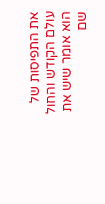את התפיסות של עולם הקודש והחול הוא אומר שיש את שם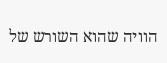הוויה שהוא השורש של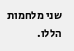שני מלחמות הללו.